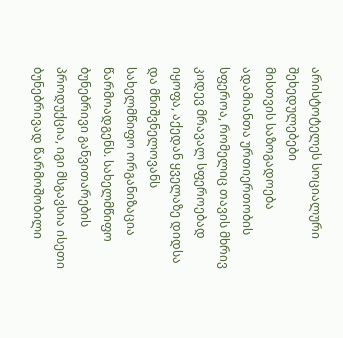არისტოტელეს სოციალური შეხედულებები
მისთვის საზოგადოება ადამიანთა ურთიერთობის სფეროა, რომელიც თავის მხრივ კიდევ მრავალ სფეროებად იყოფა, აქედან ყველაზე დიდსა და მნიშვნელოვანს სახელმწიფო ორგანიზაცია წარმოადგენს. სახელმწიფო ბუნებრივი განვითარების პროდუქცია, იგი მსგავსია ისეთი ბუნებრივად წარმოშობილი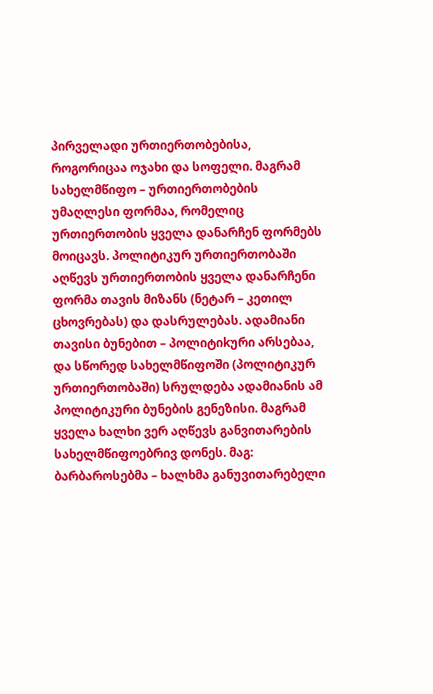პირველადი ურთიერთობებისა, როგორიცაა ოჯახი და სოფელი. მაგრამ სახელმწიფო – ურთიერთობების უმაღლესი ფორმაა, რომელიც ურთიერთობის ყველა დანარჩენ ფორმებს მოიცავს. პოლიტიკურ ურთიერთობაში აღწევს ურთიერთობის ყველა დანარჩენი ფორმა თავის მიზანს (ნეტარ – კეთილ ცხოვრებას) და დასრულებას. ადამიანი თავისი ბუნებით – პოლიტიkური არსებაა, და სწორედ სახელმწიფოში (პოლიტიკურ ურთიერთობაში) სრულდება ადამიანის ამ პოლიტიკური ბუნების გენეზისი. მაგრამ ყველა ხალხი ვერ აღწევს განვითარების სახელმწიფოებრივ დონეს. მაგ: ბარბაროსებმა – ხალხმა განუვითარებელი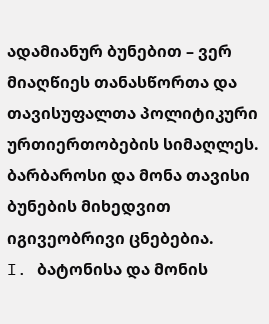ადამიანურ ბუნებით – ვერ მიაღწიეს თანასწორთა და თავისუფალთა პოლიტიკური ურთიერთობების სიმაღლეს. ბარბაროსი და მონა თავისი ბუნების მიხედვით იგივეობრივი ცნებებია.
I. ბატონისა და მონის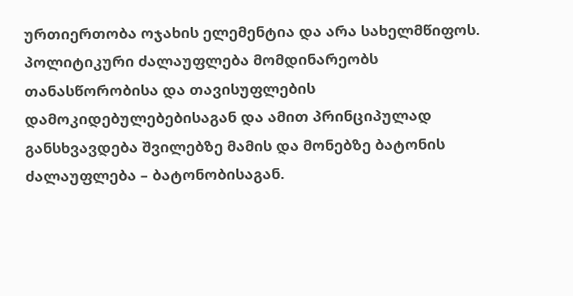ურთიერთობა ოჯახის ელემენტია და არა სახელმწიფოს. პოლიტიკური ძალაუფლება მომდინარეობს თანასწორობისა და თავისუფლების დამოკიდებულებებისაგან და ამით პრინციპულად განსხვავდება შვილებზე მამის და მონებზე ბატონის ძალაუფლება – ბატონობისაგან.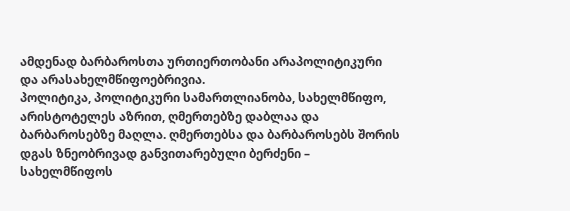ამდენად ბარბაროსთა ურთიერთობანი არაპოლიტიკური და არასახელმწიფოებრივია.
პოლიტიკა, პოლიტიკური სამართლიანობა, სახელმწიფო, არისტოტელეს აზრით, ღმერთებზე დაბლაა და ბარბაროსებზე მაღლა. ღმერთებსა და ბარბაროსებს შორის დგას ზნეობრივად განვითარებული ბერძენი – სახელმწიფოს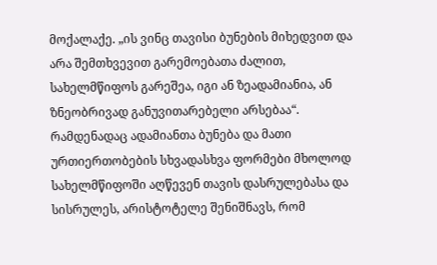მოქალაქე. „ის ვინც თავისი ბუნების მიხედვით და არა შემთხვევით გარემოებათა ძალით, სახელმწიფოს გარეშეა, იგი ან ზეადამიანია, ან ზნეობრივად განუვითარებელი არსებაა“.
რამდენადაც ადამიანთა ბუნება და მათი ურთიერთობების სხვადასხვა ფორმები მხოლოდ სახელმწიფოში აღწევენ თავის დასრულებასა და სისრულეს, არისტოტელე შენიშნავს, რომ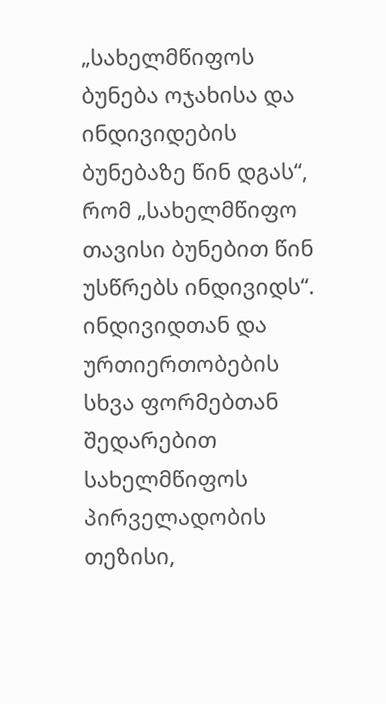„სახელმწიფოს ბუნება ოჯახისა და ინდივიდების ბუნებაზე წინ დგას“, რომ „სახელმწიფო თავისი ბუნებით წინ უსწრებს ინდივიდს“. ინდივიდთან და ურთიერთობების სხვა ფორმებთან შედარებით სახელმწიფოს პირველადობის თეზისი,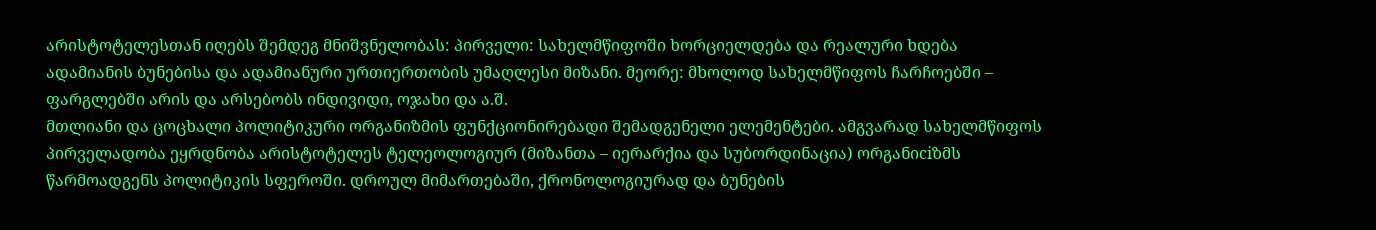არისტოტელესთან იღებს შემდეგ მნიშვნელობას: პირველი: სახელმწიფოში ხორციელდება და რეალური ხდება ადამიანის ბუნებისა და ადამიანური ურთიერთობის უმაღლესი მიზანი. მეორე: მხოლოდ სახელმწიფოს ჩარჩოებში – ფარგლებში არის და არსებობს ინდივიდი, ოჯახი და ა.შ.
მთლიანი და ცოცხალი პოლიტიკური ორგანიზმის ფუნქციონირებადი შემადგენელი ელემენტები. ამგვარად სახელმწიფოს პირველადობა ეყრდნობა არისტოტელეს ტელეოლოგიურ (მიზანთა – იერარქია და სუბორდინაცია) ორგანიciზმს წარმოადგენს პოლიტიკის სფეროში. დროულ მიმართებაში, ქრონოლოგიურად და ბუნების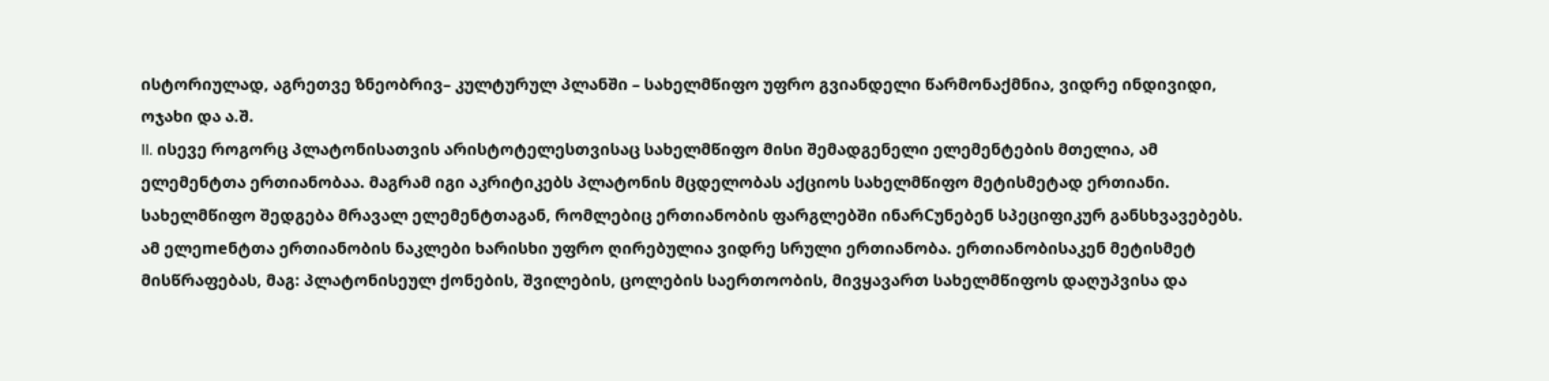ისტორიულად, აგრეთვე ზნეობრივ– კულტურულ პლანში – სახელმწიფო უფრო გვიანდელი წარმონაქმნია, ვიდრე ინდივიდი, ოჯახი და ა.შ.
II. ისევე როგორც პლატონისათვის არისტოტელესთვისაც სახელმწიფო მისი შემადგენელი ელემენტების მთელია, ამ ელემენტთა ერთიანობაა. მაგრამ იგი აკრიტიკებს პლატონის მცდელობას აქციოს სახელმწიფო მეტისმეტად ერთიანი. სახელმწიფო შედგება მრავალ ელემენტთაგან, რომლებიც ერთიანობის ფარგლებში ინარCუნებენ სპეციფიკურ განსხვავებებს. ამ ელეmeნტთა ერთიანობის ნაკლები ხარისხი უფრო ღირებულია ვიდრე სრული ერთიანობა. ერთიანობისაკენ მეტისმეტ მისწრაფებას, მაგ: პლატონისეულ ქონების, შვილების, ცოლების საერთოობის, მივყავართ სახელმწიფოს დაღუპვისა და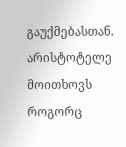გაუქმებასთან. არისტოტელე მოითხოვს როგორც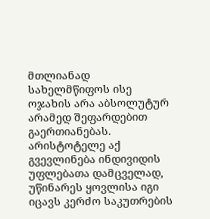მთლიანად სახელმწიფოს ისე ოჯახის არა აბსოლუტურ არამედ შეფარდებით გაერთიანებას.
არისტოტელე აქ გვევლინება ინდივიდის უფლებათა დამცველად, უწინარეს ყოვლისა იგი იცავს კერძო საკუთრების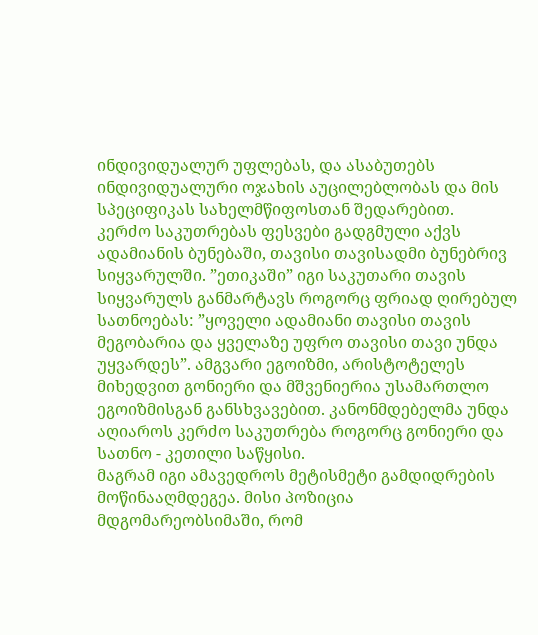ინდივიდუალურ უფლებას, და ასაბუთებს ინდივიდუალური ოჯახის აუცილებლობას და მის სპეციფიკას სახელმწიფოსთან შედარებით.
კერძო საკუთრებას ფესვები გადგმული აქვს ადამიანის ბუნებაში, თავისი თავისადმი ბუნებრივ სიყვარულში. ”ეთიკაში” იგი საკუთარი თავის სიყვარულს განმარტავს როგორც ფრიად ღირებულ სათნოებას: ”ყოველი ადამიანი თავისი თავის მეგობარია და ყველაზე უფრო თავისი თავი უნდა უყვარდეს”. ამგვარი ეგოიზმი, არისტოტელეს მიხედვით გონიერი და მშვენიერია უსამართლო ეგოიზმისგან განსხვავებით. კანონმდებელმა უნდა აღიაროს კერძო საკუთრება როგორც გონიერი და სათნო - კეთილი საწყისი.
მაგრამ იგი ამავედროს მეტისმეტი გამდიდრების მოწინააღმდეგეა. მისი პოზიცია მდგომარეობსიმაში, რომ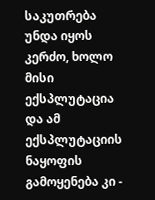საკუთრება უნდა იყოს კერძო, ხოლო მისი ექსპლუტაცია და ამ ექსპლუტაციის ნაყოფის გამოყენება კი -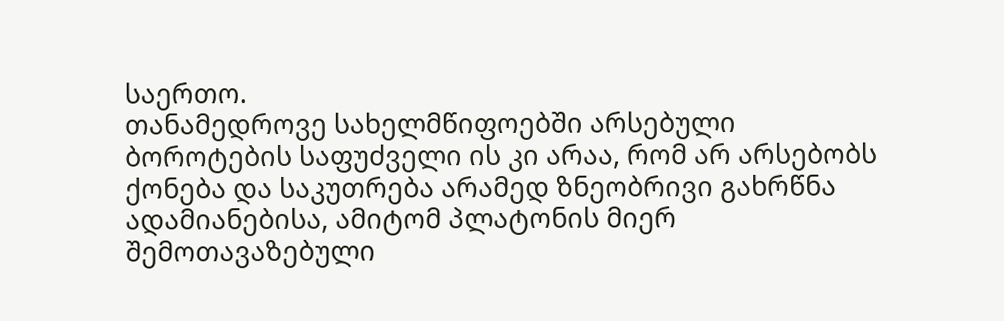საერთო.
თანამედროვე სახელმწიფოებში არსებული ბოროტების საფუძველი ის კი არაა, რომ არ არსებობს ქონება და საკუთრება არამედ ზნეობრივი გახრწნა ადამიანებისა, ამიტომ პლატონის მიერ შემოთავაზებული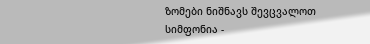ზომები ნიშნავს შევცვალოთ სიმფონია -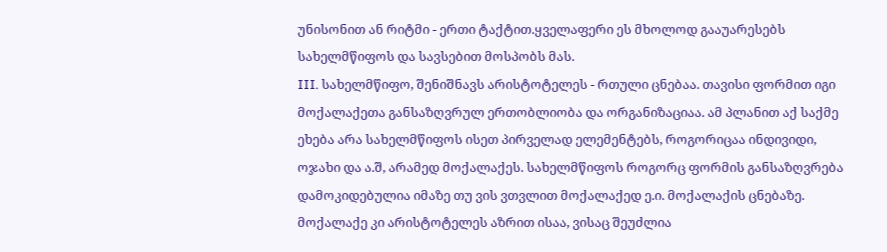უნისონით ან რიტმი - ერთი ტაქტით.ყველაფერი ეს მხოლოდ გააუარესებს სახელმწიფოს და სავსებით მოსპობს მას.
III. სახელმწიფო, შენიშნავს არისტოტელეს - რთული ცნებაა. თავისი ფორმით იგი მოქალაქეთა განსაზღვრულ ერთობლიობა და ორგანიზაციაა. ამ პლანით აქ საქმე ეხება არა სახელმწიფოს ისეთ პირველად ელემენტებს, როგორიცაა ინდივიდი, ოჯახი და ა.შ, არამედ მოქალაქეს. სახელმწიფოს როგორც ფორმის განსაზღვრება დამოკიდებულია იმაზე თუ ვის ვთვლით მოქალაქედ ე.ი. მოქალაქის ცნებაზე. მოქალაქე კი არისტოტელეს აზრით ისაა, ვისაც შეუძლია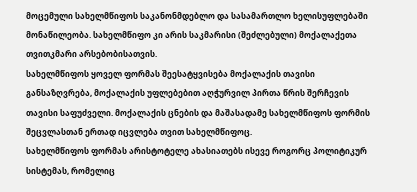მოცემული სახელმწიფოს საკანონმდებლო და სასამართლო ხელისუფლებაში მონაწილეობა. სახელმწიფო კი არის საკმარისი (შეძლებული) მოქალაქეთა თვითკმარი არსებობისათვის.
სახელმწიფოს ყოველ ფორმას შეესატყვისება მოქალაქის თავისი განსაზღვრება, მოქალაქის უფლებებით აღჭურვილ პირთა წრის შერჩევის თავისი საფუძველი. მოქალაქის ცნების და მაშასადამე სახელმწიფოს ფორმის შეცვლასთან ერთად იცვლება თვით სახელმწიფოც.
სახელმწიფოს ფორმას არისტოტელე ახასიათებს ისევე როგორც პოლიტიკურ სისტემას, რომელიც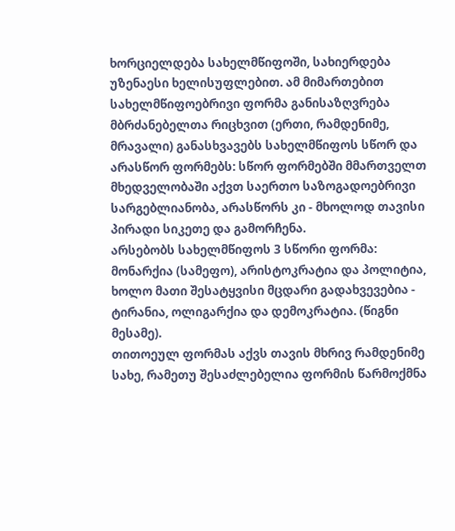ხორციელდება სახელმწიფოში, სახიერდება უზენაესი ხელისუფლებით. ამ მიმართებით სახელმწიფოებრივი ფორმა განისაზღვრება მბრძანებელთა რიცხვით (ერთი, რამდენიმე, მრავალი) განასხვავებს სახელმწიფოს სწორ და არასწორ ფორმებს: სწორ ფორმებში მმართველთ მხედველობაში აქვთ საერთო საზოგადოებრივი სარგებლიანობა, არასწორს კი - მხოლოდ თავისი პირადი სიკეთე და გამორჩენა.
არსებობს სახელმწიფოს 3 სწორი ფორმა: მონარქია (სამეფო), არისტოკრატია და პოლიტია, ხოლო მათი შესატყვისი მცდარი გადახვევებია - ტირანია, ოლიგარქია და დემოკრატია. (წიგნი მესამე).
თითოეულ ფორმას აქვს თავის მხრივ რამდენიმე სახე, რამეთუ შესაძლებელია ფორმის წარმოქმნა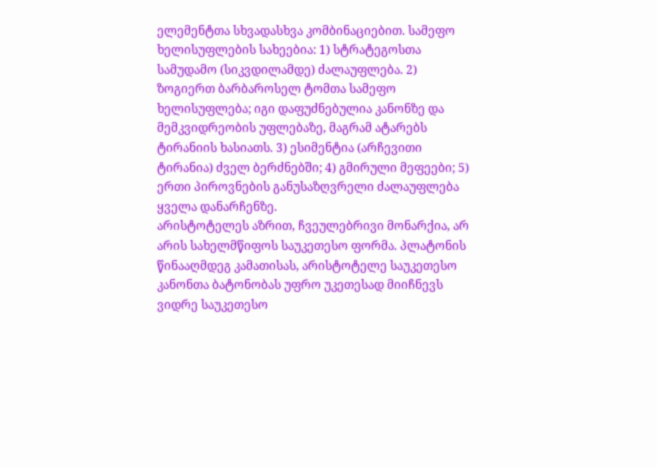ელემენტთა სხვადასხვა კომბინაციებით. სამეფო ხელისუფლების სახეებია: 1) სტრატეგოსთა სამუდამო (სიკვდილამდე) ძალაუფლება. 2) ზოგიერთ ბარბაროსელ ტომთა სამეფო ხელისუფლება; იგი დაფუძნებულია კანონზე და მემკვიდრეობის უფლებაზე, მაგრამ ატარებს ტირანიის ხასიათს. 3) ესიმენტია (არჩევითი ტირანია) ძველ ბერძნებში; 4) გმირული მეფეები; 5) ერთი პიროვნების განუსაზღვრელი ძალაუფლება ყველა დანარჩენზე.
არისტოტელეს აზრით, ჩვეულებრივი მონარქია, არ არის სახელმწიფოს საუკეთესო ფორმა. პლატონის წინააღმდეგ კამათისას, არისტოტელე საუკეთესო კანონთა ბატონობას უფრო უკეთესად მიიჩნევს ვიდრე საუკეთესო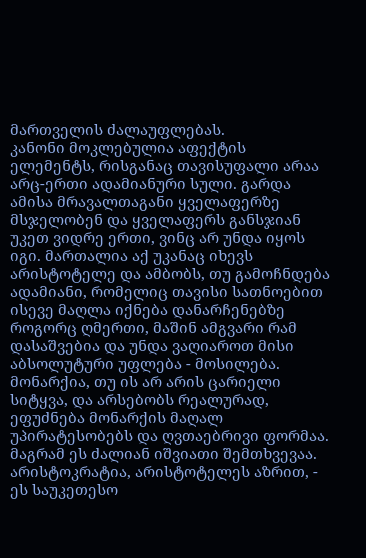მართველის ძალაუფლებას.
კანონი მოკლებულია აფექტის ელემენტს, რისგანაც თავისუფალი არაა არც-ერთი ადამიანური სული. გარდა ამისა მრავალთაგანი ყველაფერზე მსჯელობენ და ყველაფერს განსჯიან უკეთ ვიდრე ერთი, ვინც არ უნდა იყოს იგი. მართალია აქ უკანაც იხევს არისტოტელე და ამბობს, თუ გამოჩნდება ადამიანი, რომელიც თავისი სათნოებით ისევე მაღლა იქნება დანარჩენებზე როგორც ღმერთი, მაშინ ამგვარი რამ დასაშვებია და უნდა ვაღიაროთ მისი აბსოლუტური უფლება - მოსილება. მონარქია, თუ ის არ არის ცარიელი სიტყვა, და არსებობს რეალურად, ეფუძნება მონარქის მაღალ უპირატესობებს და ღვთაებრივი ფორმაა. მაგრამ ეს ძალიან იშვიათი შემთხვევაა.
არისტოკრატია, არისტოტელეს აზრით, - ეს საუკეთესო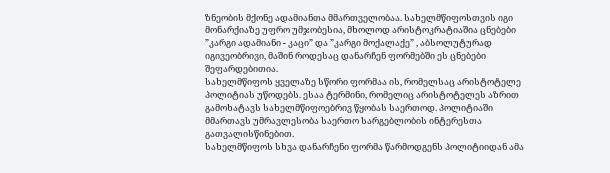ზნეობის მქონე ადამიანთა მმართველობაა. სახელმწიფოსთვის იგი მონარქიაზე უფრო უმჯობესია, მხოლოდ არისტოკრატიაშია ცნებები ”კარგი ადამიანი - კაცი” და ”კარგი მოქალაქე” , აბსოლუტურად იგივეობრივი, მაშინ როდესაც დანარჩენ ფორმებში ეს ცნებები შეფარდებითია.
სახელმწიფოს ყველაზე სწორი ფორმაა ის, რომელსაც არისტოტელე პოლიტიას უწოდებს. ესაა ტერმინი, რომელიც არისტოტელეს აზრით გამოხატავს სახელმწიფოებრივ წყობას საერთოდ. პოლიტიაში მმართავს უმრავლესობა საერთო სარგებლობის ინტერესთა გათვალისწინებით.
სახელმწიფოს სხვა დანარჩენი ფორმა წარმოდგენს პოლიტიიდან ამა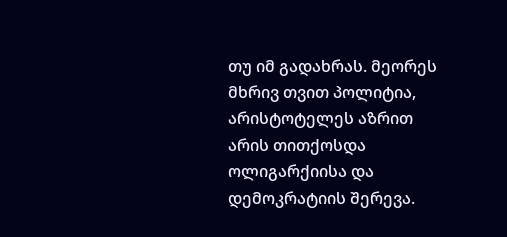თუ იმ გადახრას. მეორეს მხრივ თვით პოლიტია, არისტოტელეს აზრით არის თითქოსდა ოლიგარქიისა და დემოკრატიის შერევა.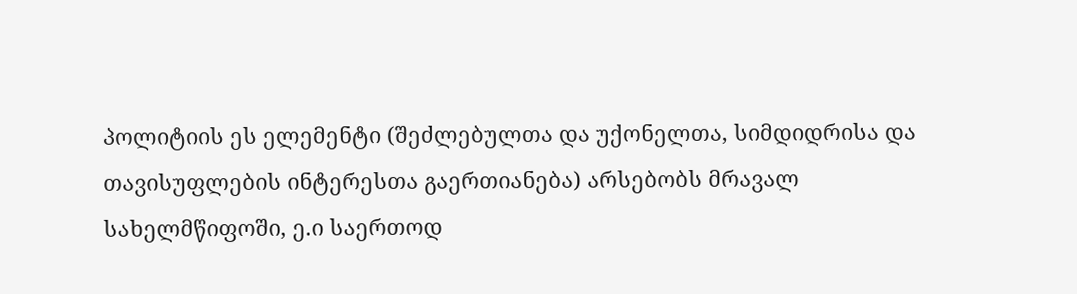პოლიტიის ეს ელემენტი (შეძლებულთა და უქონელთა, სიმდიდრისა და თავისუფლების ინტერესთა გაერთიანება) არსებობს მრავალ სახელმწიფოში, ე.ი საერთოდ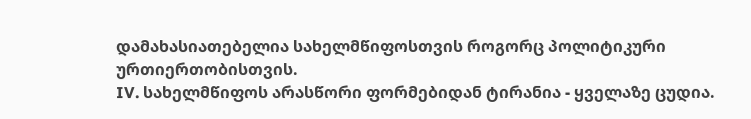დამახასიათებელია სახელმწიფოსთვის როგორც პოლიტიკური ურთიერთობისთვის.
IV. სახელმწიფოს არასწორი ფორმებიდან ტირანია - ყველაზე ცუდია.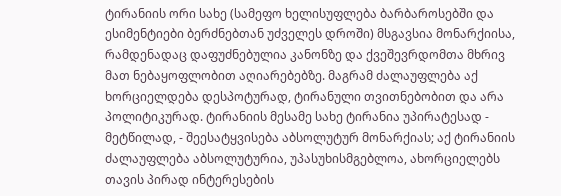ტირანიის ორი სახე (სამეფო ხელისუფლება ბარბაროსებში და ესიმენტიები ბერძნებთან უძველეს დროში) მსგავსია მონარქიისა, რამდენადაც დაფუძნებულია კანონზე და ქვეშევრდომთა მხრივ მათ ნებაყოფლობით აღიარებებზე. მაგრამ ძალაუფლება აქ ხორციელდება დესპოტურად, ტირანული თვითნებობით და არა პოლიტიკურად. ტირანიის მესამე სახე ტირანია უპირატესად - მეტწილად, - შეესატყვისება აბსოლუტურ მონარქიას; აქ ტირანიის ძალაუფლება აბსოლუტურია, უპასუხისმგებლოა, ახორციელებს თავის პირად ინტერესების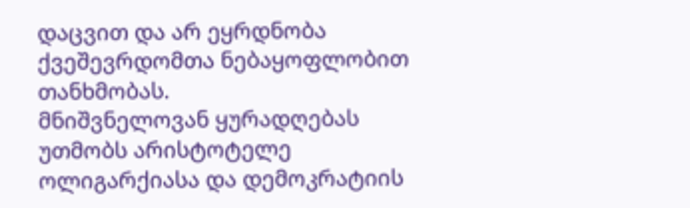დაცვით და არ ეყრდნობა ქვეშევრდომთა ნებაყოფლობით თანხმობას.
მნიშვნელოვან ყურადღებას უთმობს არისტოტელე ოლიგარქიასა და დემოკრატიის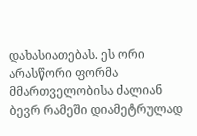დახასიათებას. ეს ორი არასწორი ფორმა მმართველობისა ძალიან ბევრ რამეში დიამეტრულად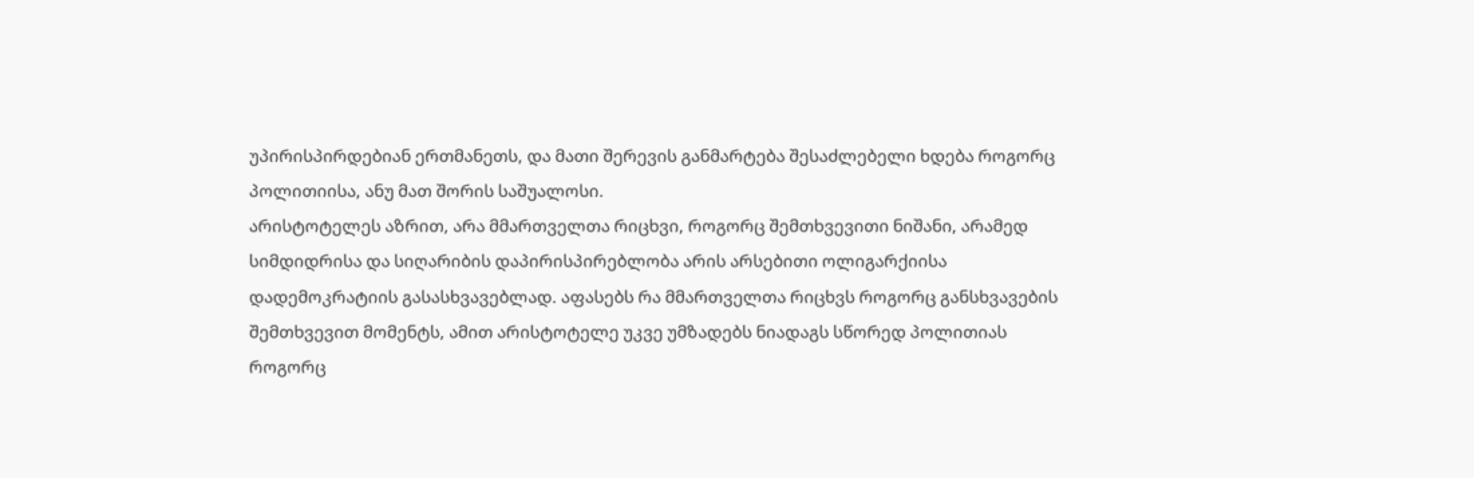უპირისპირდებიან ერთმანეთს, და მათი შერევის განმარტება შესაძლებელი ხდება როგორც პოლითიისა, ანუ მათ შორის საშუალოსი.
არისტოტელეს აზრით, არა მმართველთა რიცხვი, როგორც შემთხვევითი ნიშანი, არამედ სიმდიდრისა და სიღარიბის დაპირისპირებლობა არის არსებითი ოლიგარქიისა დადემოკრატიის გასასხვავებლად. აფასებს რა მმართველთა რიცხვს როგორც განსხვავების შემთხვევით მომენტს, ამით არისტოტელე უკვე უმზადებს ნიადაგს სწორედ პოლითიას როგორც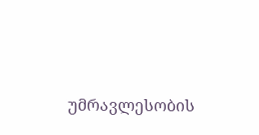უმრავლესობის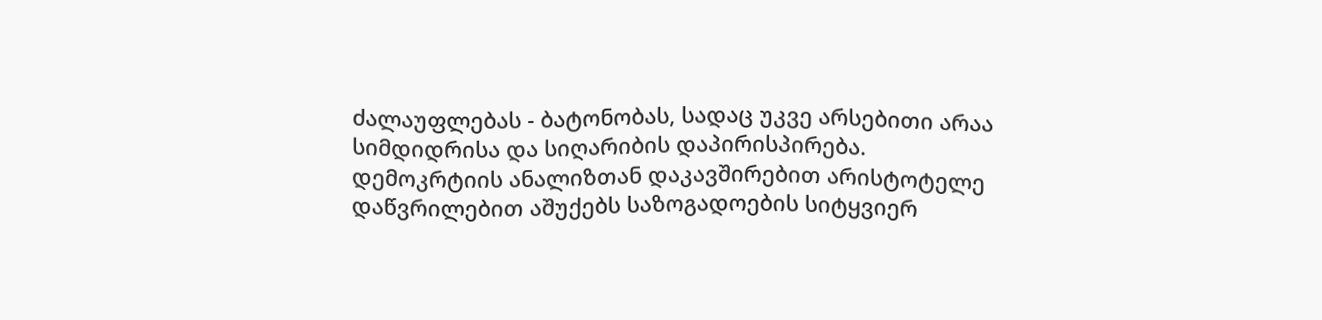ძალაუფლებას - ბატონობას, სადაც უკვე არსებითი არაა სიმდიდრისა და სიღარიბის დაპირისპირება.
დემოკრტიის ანალიზთან დაკავშირებით არისტოტელე დაწვრილებით აშუქებს საზოგადოების სიტყვიერ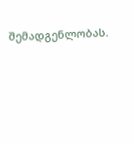შემადგენლობას.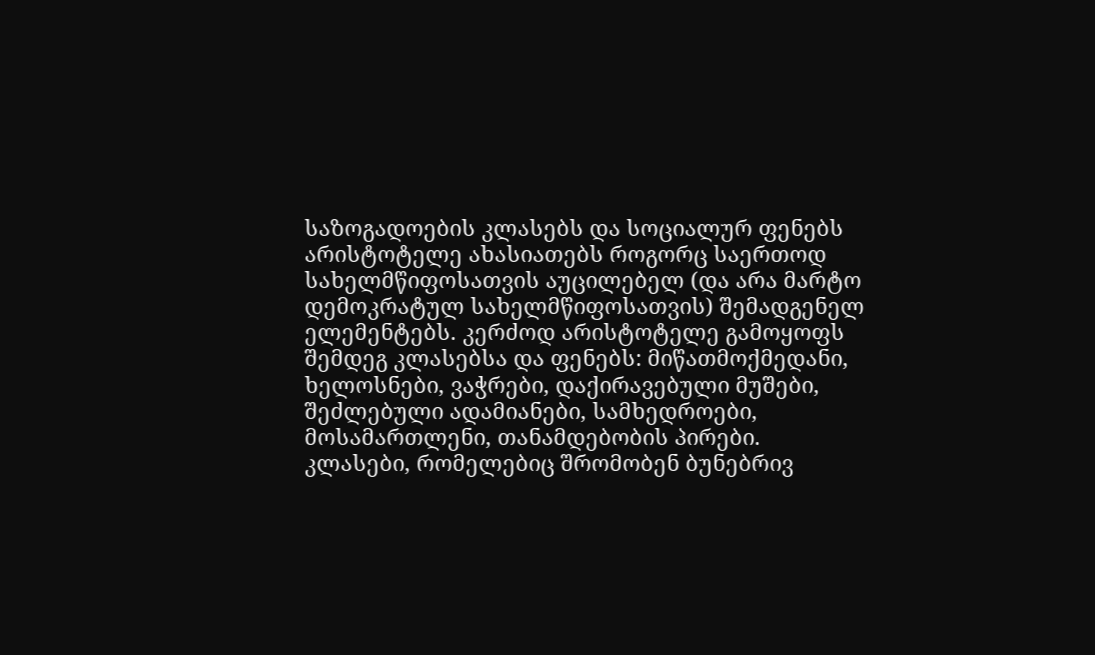საზოგადოების კლასებს და სოციალურ ფენებს არისტოტელე ახასიათებს როგორც საერთოდ სახელმწიფოსათვის აუცილებელ (და არა მარტო დემოკრატულ სახელმწიფოსათვის) შემადგენელ ელემენტებს. კერძოდ არისტოტელე გამოყოფს შემდეგ კლასებსა და ფენებს: მიწათმოქმედანი, ხელოსნები, ვაჭრები, დაქირავებული მუშები, შეძლებული ადამიანები, სამხედროები, მოსამართლენი, თანამდებობის პირები.
კლასები, რომელებიც შრომობენ ბუნებრივ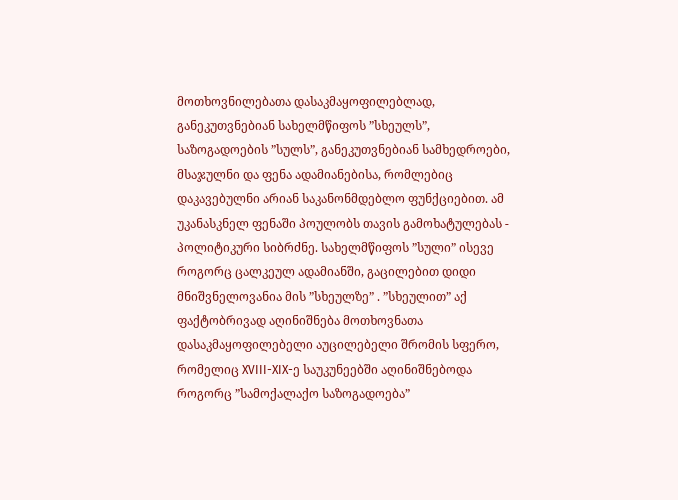მოთხოვნილებათა დასაკმაყოფილებლად, განეკუთვნებიან სახელმწიფოს ”სხეულს”, საზოგადოების ”სულს”, განეკუთვნებიან სამხედროები, მსაჯულნი და ფენა ადამიანებისა, რომლებიც დაკავებულნი არიან საკანონმდებლო ფუნქციებით. ამ უკანასკნელ ფენაში პოულობს თავის გამოხატულებას - პოლიტიკური სიბრძნე. სახელმწიფოს ”სული” ისევე როგორც ცალკეულ ადამიანში, გაცილებით დიდი მნიშვნელოვანია მის ”სხეულზე” . ”სხეულით” აქ ფაქტობრივად აღინიშნება მოთხოვნათა დასაკმაყოფილებელი აუცილებელი შრომის სფერო, რომელიც XVIII-XIX-ე საუკუნეებში აღინიშნებოდა როგორც ”სამოქალაქო საზოგადოება”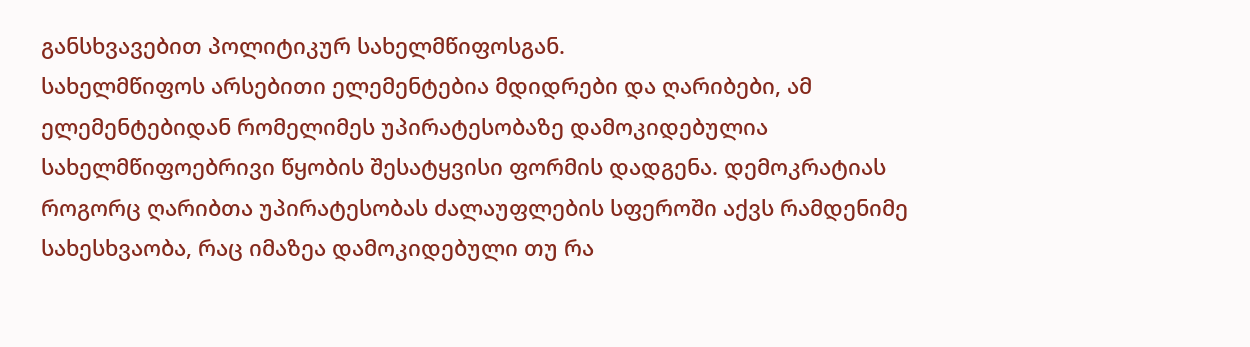განსხვავებით პოლიტიკურ სახელმწიფოსგან.
სახელმწიფოს არსებითი ელემენტებია მდიდრები და ღარიბები, ამ ელემენტებიდან რომელიმეს უპირატესობაზე დამოკიდებულია სახელმწიფოებრივი წყობის შესატყვისი ფორმის დადგენა. დემოკრატიას როგორც ღარიბთა უპირატესობას ძალაუფლების სფეროში აქვს რამდენიმე სახესხვაობა, რაც იმაზეა დამოკიდებული თუ რა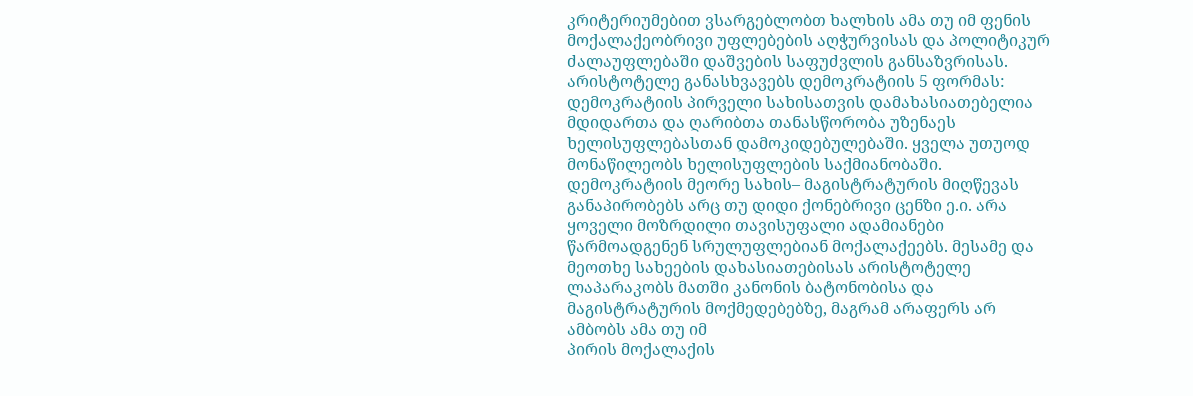კრიტერიუმებით ვსარგებლობთ ხალხის ამა თუ იმ ფენის მოქალაქეობრივი უფლებების აღჭურვისას და პოლიტიკურ ძალაუფლებაში დაშვების საფუძვლის განსაზვრისას. არისტოტელე განასხვავებს დემოკრატიის 5 ფორმას:
დემოკრატიის პირველი სახისათვის დამახასიათებელია მდიდართა და ღარიბთა თანასწორობა უზენაეს ხელისუფლებასთან დამოკიდებულებაში. ყველა უთუოდ მონაწილეობს ხელისუფლების საქმიანობაში. დემოკრატიის მეორე სახის– მაგისტრატურის მიღწევას განაპირობებს არც თუ დიდი ქონებრივი ცენზი ე.ი. არა ყოველი მოზრდილი თავისუფალი ადამიანები წარმოადგენენ სრულუფლებიან მოქალაქეებს. მესამე და მეოთხე სახეების დახასიათებისას არისტოტელე ლაპარაკობს მათში კანონის ბატონობისა და მაგისტრატურის მოქმედებებზე, მაგრამ არაფერს არ ამბობს ამა თუ იმ
პირის მოქალაქის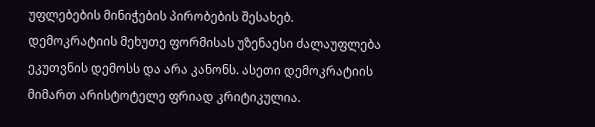უფლებების მინიჭების პირობების შესახებ.
დემოკრატიის მეხუთე ფორმისას უზენაესი ძალაუფლება ეკუთვნის დემოსს და არა კანონს. ასეთი დემოკრატიის მიმართ არისტოტელე ფრიად კრიტიკულია.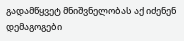გადამწყვეტ მნიშვნელობას აქ იძენენ დემაგოგები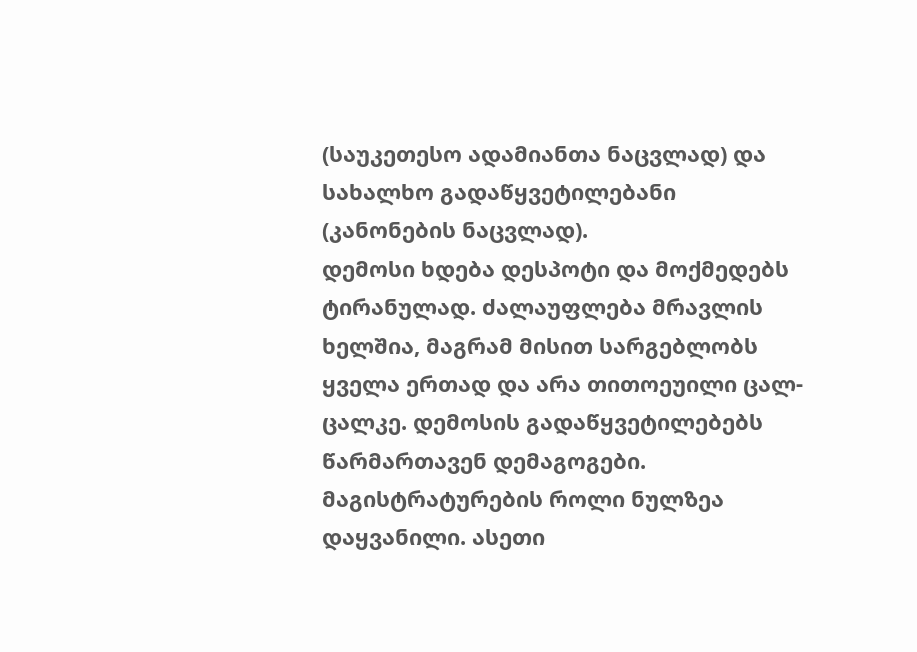(საუკეთესო ადამიანთა ნაცვლად) და სახალხო გადაწყვეტილებანი (კანონების ნაცვლად).
დემოსი ხდება დესპოტი და მოქმედებს ტირანულად. ძალაუფლება მრავლის ხელშია, მაგრამ მისით სარგებლობს ყველა ერთად და არა თითოეუილი ცალ-ცალკე. დემოსის გადაწყვეტილებებს წარმართავენ დემაგოგები. მაგისტრატურების როლი ნულზეა დაყვანილი. ასეთი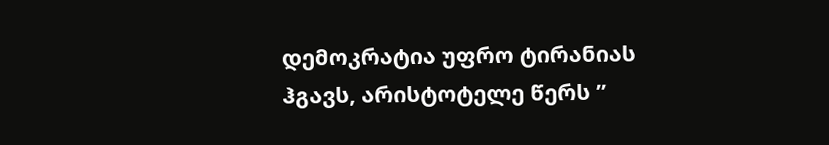დემოკრატია უფრო ტირანიას ჰგავს, არისტოტელე წერს ”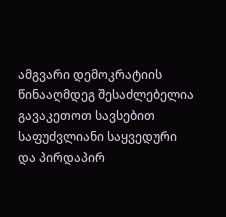ამგვარი დემოკრატიის წინააღმდეგ შესაძლებელია გავაკეთოთ სავსებით საფუძვლიანი საყვედური და პირდაპირ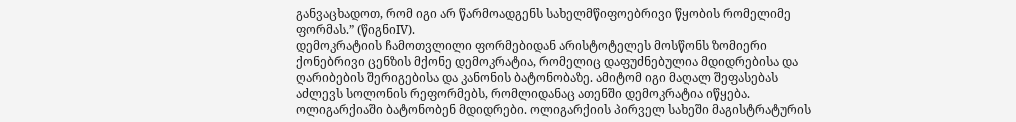განვაცხადოთ, რომ იგი არ წარმოადგენს სახელმწიფოებრივი წყობის რომელიმე ფორმას.” (წიგნიIV).
დემოკრატიის ჩამოთვლილი ფორმებიდან არისტოტელეს მოსწონს ზომიერი ქონებრივი ცენზის მქონე დემოკრატია, რომელიც დაფუძნებულია მდიდრებისა და ღარიბების შერიგებისა და კანონის ბატონობაზე. ამიტომ იგი მაღალ შეფასებას აძლევს სოლონის რეფორმებს, რომლიდანაც ათენში დემოკრატია იწყება.
ოლიგარქიაში ბატონობენ მდიდრები. ოლიგარქიის პირველ სახეში მაგისტრატურის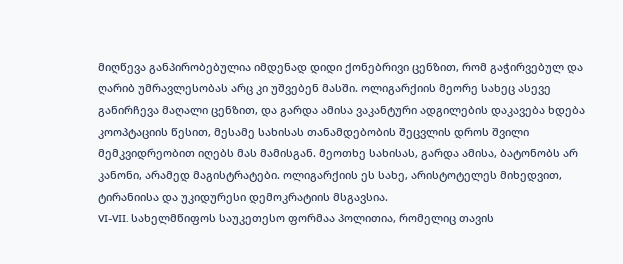მიღწევა განპირობებულია იმდენად დიდი ქონებრივი ცენზით, რომ გაჭირვებულ და ღარიბ უმრავლესობას არც კი უშვებენ მასში. ოლიგარქიის მეორე სახეც ასევე განირჩევა მაღალი ცენზით, და გარდა ამისა ვაკანტური ადგილების დაკავება ხდება კოოპტაციის წესით, მესამე სახისას თანამდებობის შეცვლის დროს შვილი მემკვიდრეობით იღებს მას მამისგან. მეოთხე სახისას, გარდა ამისა, ბატონობს არ კანონი, არამედ მაგისტრატები. ოლიგარქიის ეს სახე, არისტოტელეს მიხედვით, ტირანიისა და უკიდურესი დემოკრატიის მსგავსია.
VI-VII. სახელმწიფოს საუკეთესო ფორმაა პოლითია, რომელიც თავის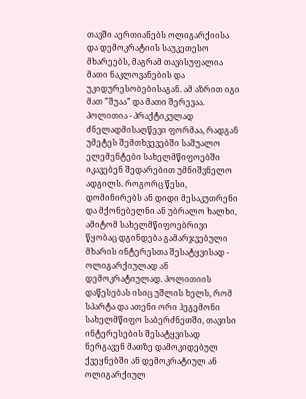თავში აერთიანებს ოლიგარქიისა და დემოკრატიის საუკეთესო მხარეებს, მაგრამ თავისუფალია მათი ნაკლოვანების და უკიდურესობებისაგან. ამ აზრით იგი მათ ”შუაა” და მათი შერევაა. პოლითია - პრაქტიკულად ძნელადმისაღწევი ფორმაა, რადგან უმეტეს შემთხვევებში საშუალო ელემენტები სახელმწიფოებში იკავებენ შედარებით უმნიშვნელო ადგილს. როგორც წესი, დომინირებს ან დიდი მესაკუთრენი და მქონებელნი ან უბრალო ხალხი, ამიტომ სახელმწიფოებრივი წყობაც დგინდება გამარჯვებული მხარის ინტერესთა შესატყვისად - ოლიგარქიულად ან დემოკრატიულად. პოლითიის დაწესებას ისიც უშლის ხელს, რომ სპარტა და ათენი ორი ჰეგემონი სახელმწიფო საბერძნეთში, თავისი ინტერესების შესატყვისად ნერგავენ მათზე დამოკიდებულ ქვეყნებში ან დემოკრატიულ ან ოლიგარქიულ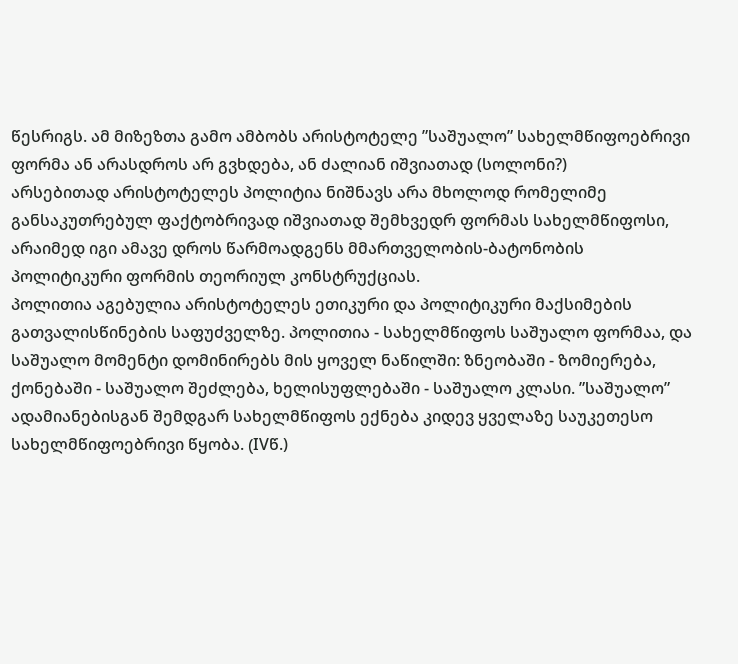წესრიგს. ამ მიზეზთა გამო ამბობს არისტოტელე ”საშუალო” სახელმწიფოებრივი ფორმა ან არასდროს არ გვხდება, ან ძალიან იშვიათად (სოლონი?)
არსებითად არისტოტელეს პოლიტია ნიშნავს არა მხოლოდ რომელიმე განსაკუთრებულ ფაქტობრივად იშვიათად შემხვედრ ფორმას სახელმწიფოსი, არაიმედ იგი ამავე დროს წარმოადგენს მმართველობის-ბატონობის პოლიტიკური ფორმის თეორიულ კონსტრუქციას.
პოლითია აგებულია არისტოტელეს ეთიკური და პოლიტიკური მაქსიმების გათვალისწინების საფუძველზე. პოლითია - სახელმწიფოს საშუალო ფორმაა, და საშუალო მომენტი დომინირებს მის ყოველ ნაწილში: ზნეობაში - ზომიერება, ქონებაში - საშუალო შეძლება, ხელისუფლებაში - საშუალო კლასი. ”საშუალო” ადამიანებისგან შემდგარ სახელმწიფოს ექნება კიდევ ყველაზე საუკეთესო სახელმწიფოებრივი წყობა. (IVწ.)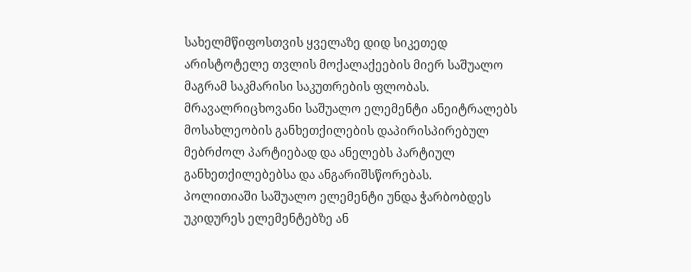სახელმწიფოსთვის ყველაზე დიდ სიკეთედ არისტოტელე თვლის მოქალაქეების მიერ საშუალო მაგრამ საკმარისი საკუთრების ფლობას. მრავალრიცხოვანი საშუალო ელემენტი ანეიტრალებს მოსახლეობის განხეთქილების დაპირისპირებულ მებრძოლ პარტიებად და ანელებს პარტიულ განხეთქილებებსა და ანგარიშსწორებას.
პოლითიაში საშუალო ელემენტი უნდა ჭარბობდეს უკიდურეს ელემენტებზე ან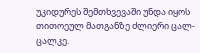უკიდურეს შემთხვევაში უნდა იყოს თითოეულ მათგანზე ძლიერი ცალ-ცალკე.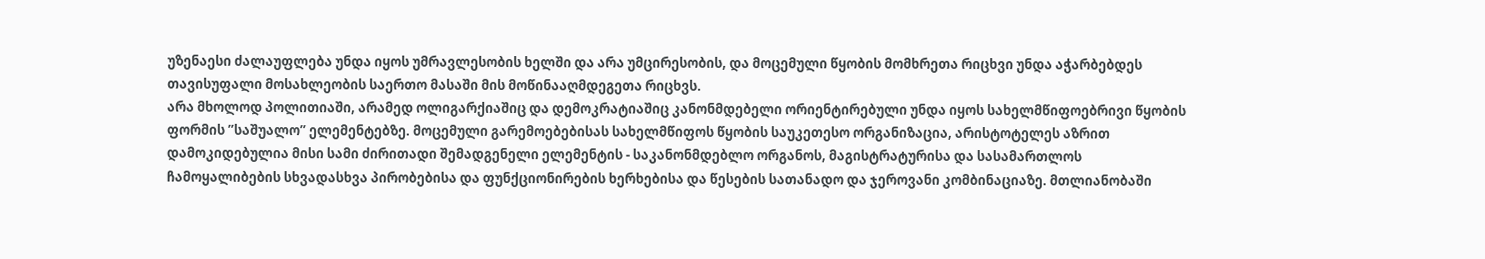უზენაესი ძალაუფლება უნდა იყოს უმრავლესობის ხელში და არა უმცირესობის, და მოცემული წყობის მომხრეთა რიცხვი უნდა აჭარბებდეს თავისუფალი მოსახლეობის საერთო მასაში მის მოწინააღმდეგეთა რიცხვს.
არა მხოლოდ პოლითიაში, არამედ ოლიგარქიაშიც და დემოკრატიაშიც კანონმდებელი ორიენტირებული უნდა იყოს სახელმწიფოებრივი წყობის ფორმის ”საშუალო” ელემენტებზე. მოცემული გარემოებებისას სახელმწიფოს წყობის საუკეთესო ორგანიზაცია, არისტოტელეს აზრით დამოკიდებულია მისი სამი ძირითადი შემადგენელი ელემენტის - საკანონმდებლო ორგანოს, მაგისტრატურისა და სასამართლოს ჩამოყალიბების სხვადასხვა პირობებისა და ფუნქციონირების ხერხებისა და წესების სათანადო და ჯეროვანი კომბინაციაზე. მთლიანობაში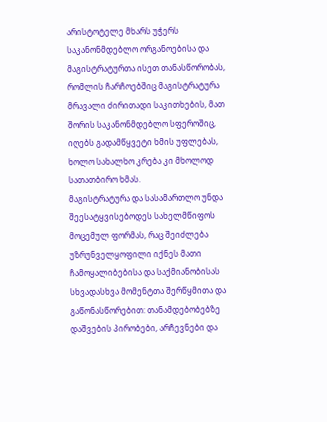არისტოტელე მხარს უჭერს საკანონმდებლო ორგანოებისა და მაგისტრატურთა ისეთ თანასწორობას, რომლის ჩარჩოებშიც მაგისტრატურა მრავალი ძირითადი საკითხების, მათ შორის საკანონმდებლო სფეროშიც, იღებს გადამწყვეტი ხმის უფლებას, ხოლო სახალხო კრება კი მხოლოდ სათათბირო ხმას.
მაგისტრატურა და სასამართლო უნდა შეესატყვისებოდეს სახელმწიფოს მოცემულ ფორმას, რაც შეიძლება უზრუნველყოფილი იქნეს მათი ჩამოყალიბებისა და საქმიანობისას სხვადასხვა მომენტთა შერწყმითა და გაწონასწორებით: თანამდებობებზე დაშვების პირობები, არჩევნები და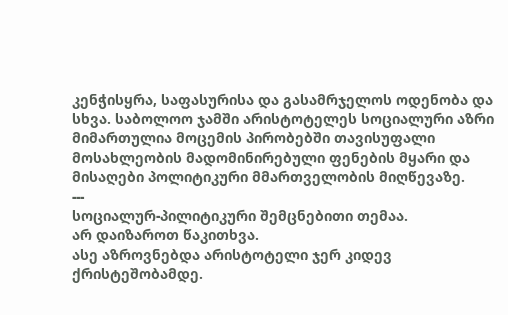კენჭისყრა, საფასურისა და გასამრჯელოს ოდენობა და სხვა. საბოლოო ჯამში არისტოტელეს სოციალური აზრი მიმართულია მოცემის პირობებში თავისუფალი მოსახლეობის მადომინირებული ფენების მყარი და მისაღები პოლიტიკური მმართველობის მიღწევაზე.
---
სოციალურ-პილიტიკური შემცნებითი თემაა.
არ დაიზაროთ წაკითხვა.
ასე აზროვნებდა არისტოტელი ჯერ კიდევ ქრისტეშობამდე.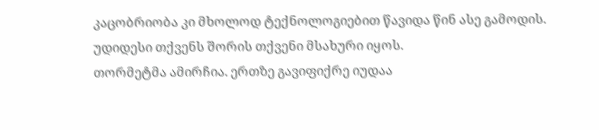კაცობრიობა კი მხოლოდ ტექნოლოგიებით წავიდა წინ ასე გამოდის.
უდიდესი თქვენს შორის თქვენი მსახური იყოს.
თორმეტმა ამირჩია. ერთზე გავიფიქრე იუდაა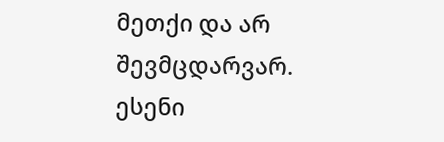მეთქი და არ შევმცდარვარ.
ესენი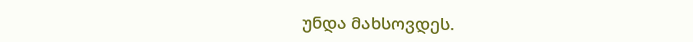უნდა მახსოვდეს.